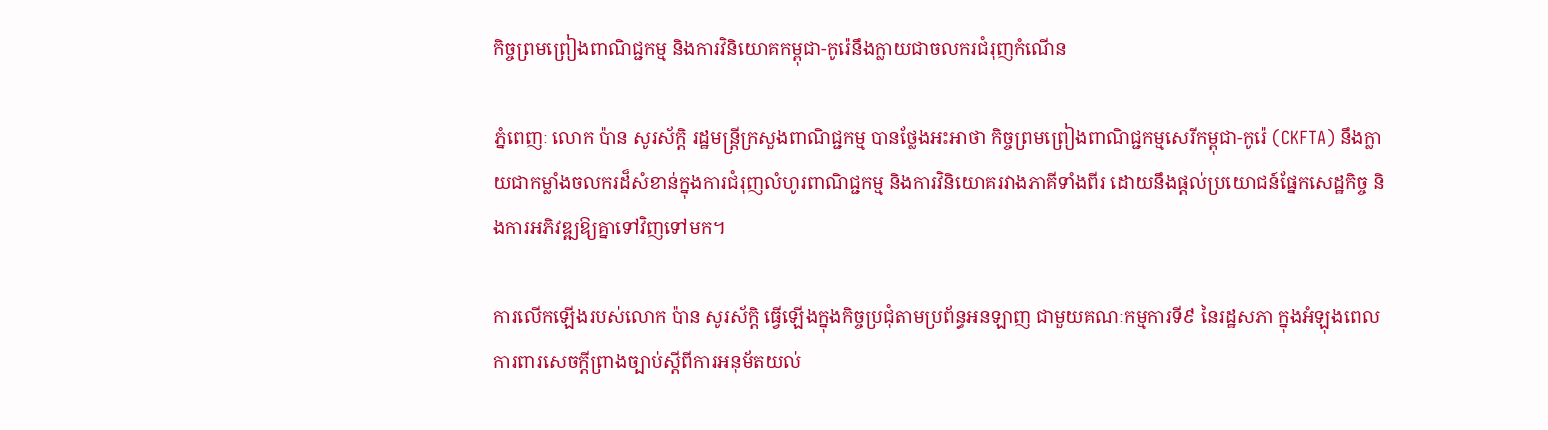កិច្ចព្រមព្រៀងពាណិជ្ជកម្ម និងការវិនិយោគកម្ពុជា-កូរ៉េនឹងក្លាយជាចលករជំរុញកំណើន

ភ្នំពេញៈ លោក ប៉ាន សូរស័ក្តិ រដ្ឋមន្ត្រីក្រសួងពាណិជ្ជកម្ម បានថ្លែងអះអាថា កិច្ចព្រមព្រៀងពាណិជ្ជកម្មសេរីកម្ពុជា-កូរ៉េ (CKFTA) នឹងក្លាយជាកម្លាំងចលករដ៏សំខាន់ក្នុងការជំរុញលំហូរពាណិជ្ជកម្ម និងការវិនិយោគរវាងភាគីទាំងពីរ ដោយនឹងផ្តល់ប្រយោជន៍ផ្នែកសេដ្ឋកិច្ច និងការអភិវឌ្ឍឱ្យគ្នាទៅវិញទៅមក។

ការលើកឡើងរបស់លោក ប៉ាន សូរស័ក្តិ ធ្វើឡើងក្នុងកិច្ចប្រជុំតាមប្រព័ន្ធអនឡាញ ជាមួយគណៈកម្មការទី៩ នៃរដ្ឋសភា ក្នុងអំឡុងពេលការពារសេចក្តីព្រាងច្បាប់ស្តីពីការអនុម័តយល់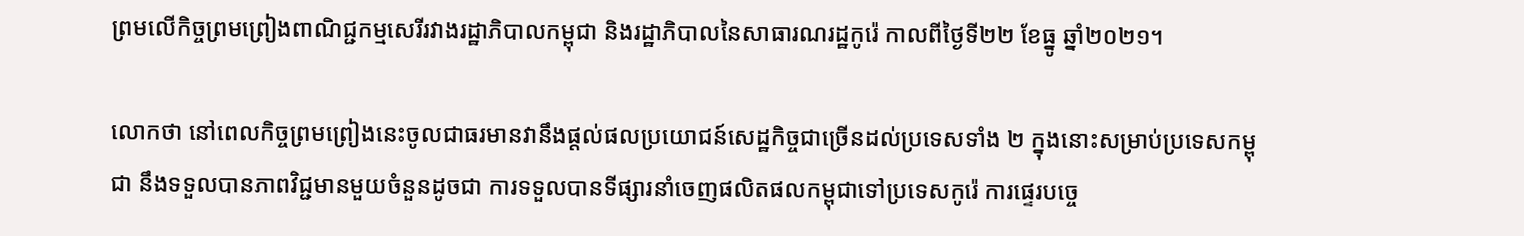ព្រមលើកិច្ចព្រមព្រៀងពាណិជ្ជកម្មសេរីរវាងរដ្ឋាភិបាលកម្ពុជា និងរដ្ឋាភិបាលនៃសាធារណរដ្ឋកូរ៉េ កាលពីថ្ងៃទី២២ ខែធ្នូ ឆ្នាំ២០២១។

លោកថា នៅពេលកិច្ចព្រមព្រៀងនេះចូលជាធរមានវានឹងផ្តល់ផលប្រយោជន៍សេដ្ឋកិច្ចជាច្រើនដល់ប្រទេសទាំង ២ ក្នុងនោះសម្រាប់ប្រទេសកម្ពុជា នឹងទទួលបានភាពវិជ្ជមានមួយចំនួនដូចជា ការទទួលបានទីផ្សារនាំចេញផលិតផលកម្ពុជាទៅប្រទេសកូរ៉េ ការផ្ទេរបច្ចេ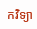កវិទ្យា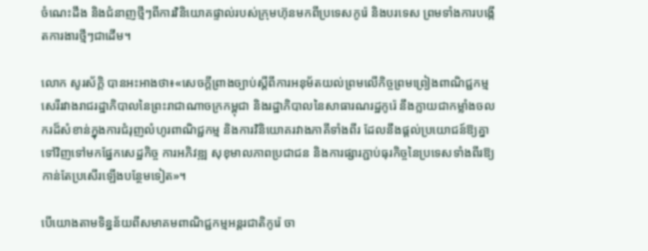ចំណេះដឹង និងជំនាញថ្មីៗពីការវិនិយោគផ្ទាល់របស់ក្រុមហ៊ុនមកពីប្រទេសកូរ៉េ និងបរទេស ព្រមទាំងការបង្កើតការងារថ្មីៗជាដើម។

លោក សូរស័ក្តិ បានអះអាងថា៖«សេចក្តីព្រាងច្បាប់ស្តីពីការអនុម័តយល់ព្រមលើកិច្ចព្រមព្រៀងពាណិជ្ជកម្មសេរីរវាងរាជរដ្ឋាភិបាលនៃព្រះរាជាណាចក្រកម្ពុជា និងរដ្ឋាភិបាលនៃសាធារណរដ្ឋកូរ៉េ នឹងក្លាយជាកម្លាំងចលករដ៏សំខាន់ក្នុងការជំរុញលំហូរពាណិជ្ជកម្ម និងការវិនិយោគរវាងភាគីទាំងពីរ ដែលនឹងផ្តល់ប្រយោជន៍ឱ្យគ្នាទៅវិញទៅមកផ្នែកសេដ្ឋកិច្ច ការអភិវឌ្ឍ សុខុមាលភាពប្រជាជន និងការផ្សារភ្ជាប់ធុរកិច្ចនៃប្រទេសទាំងពីរឱ្យកាន់តែប្រសើរឡើងបន្ថែមទៀត»។

បើយោងតាមទិន្នន័យពីសមាគមពាណិជ្ជកម្មអន្តរជាតិកូរ៉េ ចា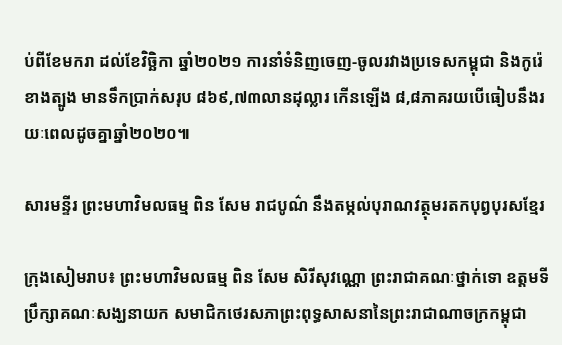ប់ពីខែមករា ដល់ខែវិច្ឆិកា ឆ្នាំ២០២១ ការនាំទំនិញចេញ-ចូលរវាងប្រទេសកម្ពុជា និងកូរ៉េខាងត្បូង មានទឹកប្រាក់សរុប ៨៦៩,៧៣លានដុល្លារ កើនឡើង ៨,៨ភាគរយបើធៀបនឹងរយៈពេលដូចគ្នាឆ្នាំ២០២០៕

សារមន្ទីរ ព្រះមហាវិមលធម្ម ពិន សែម រាជបូណ៌ នឹងតម្កល់បុរាណវត្ថុមរតកបុព្វបុរសខ្មែរ

ក្រុងសៀមរាប៖ ព្រះមហាវិមលធម្ម ពិន សែម សិរីសុវណ្ណោ ព្រះរាជាគណៈថ្នាក់ទោ ឧត្តមទីប្រឹក្សាគណៈសង្ឃនាយក សមាជិកថេរសភាព្រះពុទ្ធសាសនានៃព្រះរាជាណាចក្រកម្ពុជា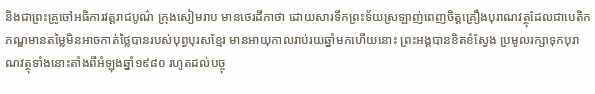និងជាព្រះគ្រូចៅអធិការវត្តរាជបូណ៌ ក្រុងសៀមរាប មានថេរដីកាថា ដោយសារទឹកព្រះទ័យស្រឡាញ់ពេញចិត្តគ្រឿងបុរាណវត្ថុដែលជាបេតិកភណ្ឌមានតម្លៃមិនអាចកាត់ថ្លៃបានរបស់បុព្វបុរសខ្មែរ មានអាយុកាលរាប់រយឆ្នាំមកហើយនោះ ព្រះអង្គបានខិតខំស្វែង ប្រមូលរក្សាទុកបុរាណវត្ថុទាំងនោះតាំងពីអំឡុងឆ្នាំ១៩៨០ រហូតដល់បច្ចុ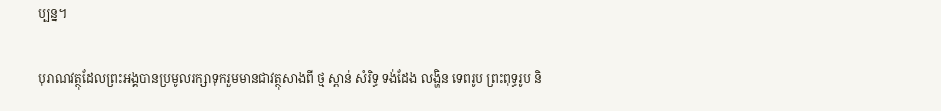ប្បន្ន។

បុរាណវត្ថុដែលព្រះអង្គបានប្រមូលរក្សាទុករួមមានជាវត្ថុសាងពី ថ្ម ស្ពាន់ សំរិទ្ធ ទង់ដែង លង្ហិន ទេពរូប ព្រះពុទ្ធរូប និ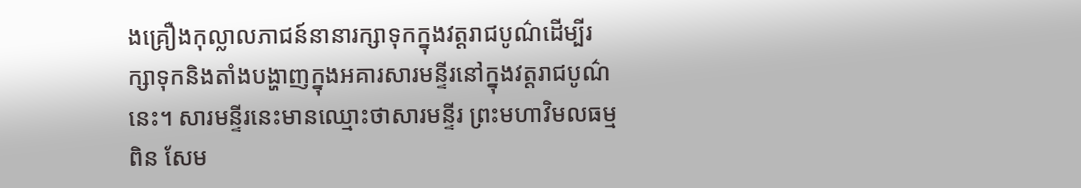ងគ្រឿងកុល្លាលភាជន៍នានារក្សាទុកក្នុងវត្តរាជបូណ៌ដើម្បីរក្សាទុកនិងតាំងបង្ហាញក្នុងអគារសារមន្ទីរនៅក្នុងវត្តរាជបូណ៌នេះ។ សារមន្ទីរនេះមានឈ្មោះថាសារមន្ទីរ ព្រះមហាវិមលធម្ម ពិន សែម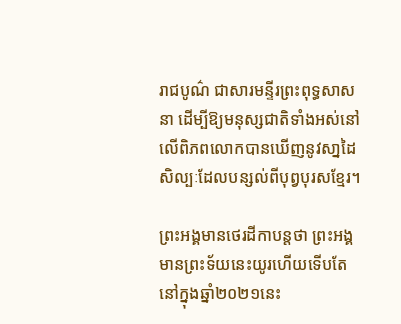រាជបូណ៌ ជាសារមន្ទីរព្រះពុទ្ធសាសនា ដើម្បីឱ្យមនុស្សជាតិទាំងអស់នៅលើពិភពលោកបានឃើញនូវសា្នដៃសិល្បៈដែលបន្សល់ពីបុព្វបុរសខ្មែរ។

ព្រះអង្គមានថេរដីកាបន្តថា ព្រះអង្គមានព្រះទ័យនេះយូរហើយទើបតែនៅក្នុងឆ្នាំ២០២១នេះ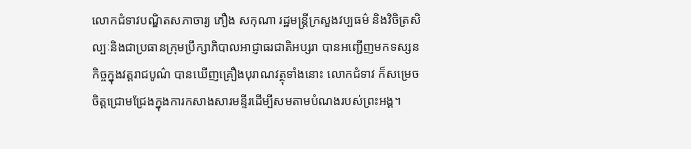លោកជំទាវបណ្ឌិតសភាចារ្យ ភឿង សកុណា រដ្ឋមន្រ្តីក្រសួងវប្បធម៌ និងវិចិត្រសិល្បៈនិងជាប្រធានក្រុមប្រឹក្សាភិបាលអាជ្ញាធរជាតិអប្សរា បានអញ្ជើញមកទស្សនកិច្ចក្នុងវត្តរាជបូណ៌ បានឃើញគ្រឿងបុរាណវត្ថុទាំងនោះ លោកជំទាវ ក៏សម្រេចចិត្តជ្រោមជ្រែងក្នុងការកសាងសារមន្ទីរដើម្បីសមតាមបំណងរបស់ព្រះអង្គ។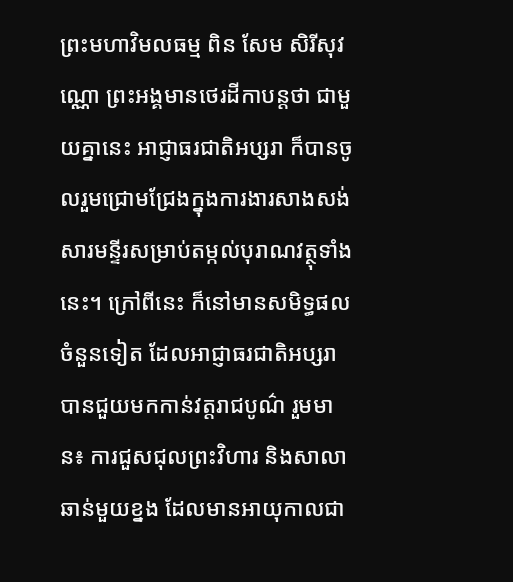ព្រះមហាវិមលធម្ម ពិន សែម សិរីសុវណ្ណោ ព្រះអង្គមានថេរដីកាបន្តថា ជាមួយគ្នានេះ អាជ្ញាធរជាតិអប្សរា ក៏បានចូលរួមជ្រោមជ្រែងក្នុងការងារសាងសង់សារមន្ទីរសម្រាប់តម្កល់បុរាណវត្ថុទាំងនេះ។ ក្រៅពីនេះ ក៏នៅមានសមិទ្ធផលចំនួនទៀត ដែលអាជ្ញាធរជាតិអប្សរាបានជួយមកកាន់វត្តរាជបូណ៌ រួមមាន៖ ការជួសជុលព្រះវិហារ និងសាលាឆាន់មួយខ្នង ដែលមានអាយុកាលជា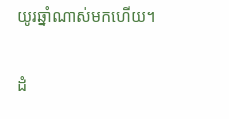យូរឆ្នាំណាស់មកហើយ។

ដំ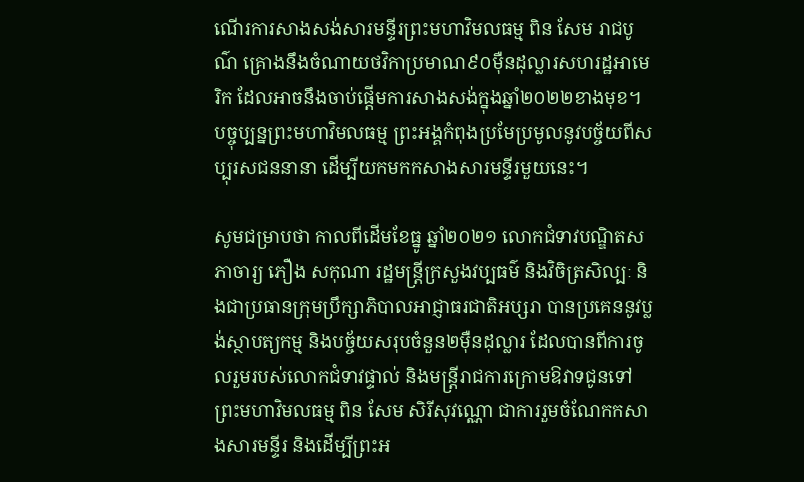ណើរការសាងសង់សារមន្ទីរព្រះមហាវិមលធម្ម ពិន សែម រាជបូណ៌ គ្រោងនឹងចំណាយថវិកាប្រមាណ៩០ម៉ឺនដុល្លារសហរដ្ឋអាមេរិក ដែលអាចនឹងចាប់ផ្តើមការសាងសង់ក្នុងឆ្នាំ២០២២ខាងមុខ។ បច្ចុប្បន្នព្រះមហាវិមលធម្ម ព្រះអង្គកំពុងប្រមែប្រមូលនូវបច្ច័យពីសប្បុរសជននានា ដើម្បីយកមកកសាងសារមន្ទីរមួយនេះ។

សូមជម្រាបថា កាលពីដើមខែធ្នូ ឆ្នាំ២០២១ លោកជំទាវបណ្ឌិតសភាចារ្យ ភឿង សកុណា រដ្ឋមន្រ្តីក្រសួងវប្បធម៌ និងវិចិត្រសិល្បៈ និងជាប្រធានក្រុមប្រឹក្សាភិបាលអាជ្ញាធរជាតិអប្សរា បានប្រគេននូវប្លង់ស្ថាបត្យកម្ម និងបច្ច័យសរុបចំនួន២ម៉ឺនដុល្លារ ដែលបានពីការចូលរួមរបស់លោកជំទាវផ្ទាល់ និងមន្រ្តីរាជការក្រោមឱវាទជូនទៅព្រះមហាវិមលធម្ម ពិន សែម សិរីសុវណ្ណោ ជាការរួមចំណែកកសាងសារមន្ទីរ និងដើម្បីព្រះអ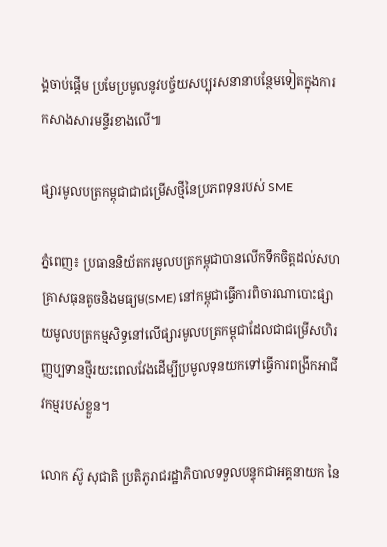ង្គចាប់ផ្តើម ប្រមែប្រមូលនូវបច្ច័យសប្បុរសនានាបន្ថែមទៀតក្នុងការកសាងសារមន្ទីរខាងលើ៕

ផ្សារមូលបត្រកម្ពុជាជាជម្រើសថ្មីនៃប្រភពទុនរបស់ SME

ភ្នំពេញ៖ ប្រធាននិយ័តករមូលបត្រកម្ពុជាបានលើកទឹកចិត្តដល់សហគ្រាសធុនតូចនិងមធ្យម(SME) នៅកម្ពុជាធ្វើការពិចារណាបោះផ្សាយមូលបត្រកម្មសិទ្ធនៅលើផ្សារមូលបត្រកម្ពុជាដែលជាជម្រើសហិរញ្ញប្បទានថ្មីរយះពេលវែងដើម្បីប្រមូលទុនយកទៅធ្វើការពង្រីកអាជីវកម្មរបស់ខ្លួន។

លោក ស៊ូ សុជាតិ ប្រតិភូរាជរដ្ឋាភិបាលទទួលបន្ទុកជាអគ្គនាយក នៃ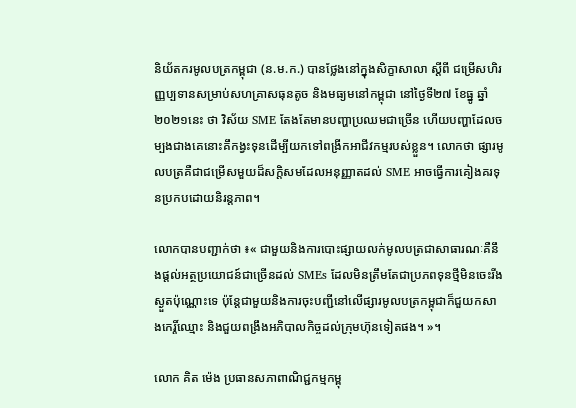និយ័តករមូលបត្រកម្ពុជា (ន.ម.ក.) បានថ្លែងនៅក្នុងសិក្ខាសាលា ស្តីពី ជម្រើសហិរញ្ញប្បទានសម្រាប់សហគ្រាសធុនតូច និងមធ្យមនៅកម្ពុជា នៅថ្ងៃទី២៧ ខែធ្នូ ឆ្នាំ២០២១នេះ ថា វិស័យ SME តែងតែមានបញ្ហាប្រឈមជាច្រើន ហើយបញ្ហាដែលចម្បងជាងគេនោះគឹកង្វះទុនដើម្បីយកទៅពង្រីកអាជីវកម្មរបស់ខ្លួន។ លោកថា ផ្សារមូលបត្រគឺជាជម្រើសមួយដ៏សក្តិសមដែលអនុញ្ញាតដល់ SME អាចធ្វើការគៀងគរទុនប្រកបដោយនិរន្តភាព។

លោកបានបញ្ជាក់ថា ៖« ជាមួយនិងការបោះផ្សាយលក់មូលបត្រជាសាធារណៈគឺនឹងផ្តល់អត្ថប្រយោជន៍ជាច្រើនដល់ SMEs ដែលមិនត្រឹមតែជាប្រភពទុនថ្មីមិនចេះរីងស្ងួតប៉ុណ្ណោះទេ ប៉ុន្តែជាមួយនិងការចុះបញ្ជីនៅលើផ្សារមូលបត្រកម្ពុជាក៏ជួយកសាងកេរ្តិ៍ឈ្មោះ និងជួយពង្រឹងអភិបាលកិច្ចដល់ក្រុមហ៊ុនទៀតផង។ »។

លោក គិត ម៉េង ប្រធានសភាពាណិជ្ជកម្មកម្ពុ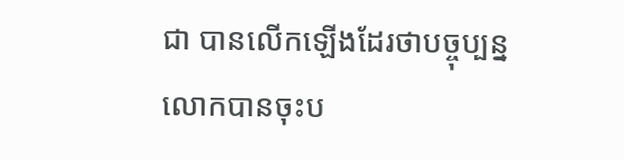ជា បានលើកឡើងដែរថាបច្ចុប្បន្ន លោកបានចុះប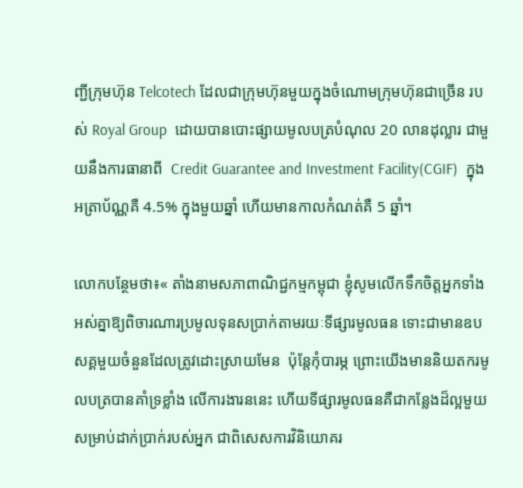ញ្ជីក្រុមហ៊ុន Telcotech ដែលជាក្រុមហ៊ុនមួយក្នុងចំណោមក្រុមហ៊ុនជាច្រើន របស់ Royal Group  ដោយបានបោះផ្សាយមូលបត្របំណុល 20 លានដុល្លារ ជាមួយនឹងការធានាពី  Credit Guarantee and Investment Facility(CGIF)  ក្នុងអត្រាប័ណ្ណគឺ 4.5% ក្នុងមួយឆ្នាំ ហើយមានកាលកំណត់គឺ 5 ឆ្នាំ។

លោកបន្ថែមថា៖« តាំងនាមសភាពាណិជ្ជកម្មកម្ពុជា ខ្ញុំសូមលើកទឹកចិត្តអ្នកទាំងអស់គ្នាឱ្យពិចារណារប្រមូលទុនសប្រាក់តាមរយៈទីផ្សារមូលធន ទោះជាមានឧបសគ្គមួយចំនួនដែលត្រូវដោះស្រាយមែន  ប៉ុន្តែកុំបារម្ភ ព្រោះយើងមាននិយតករមូលបត្របានគាំទ្រខ្លាំង លើការងារននេះ ហើយទីផ្សារមូលធនគឺជាកន្លែងដ៏ល្អមួយសម្រាប់ដាក់ប្រាក់របស់អ្នក ជាពិសេសការវិនិយោគរ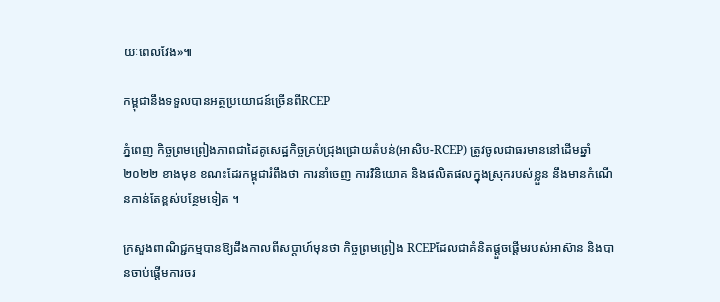យៈពេលវែង»៕

កម្ពុជានឹងទទួលបានអត្ថប្រយោជន៍ច្រើនពីRCEP

ភ្នំពេញ កិច្ចព្រមព្រៀងភាពជាដៃគូសេដ្ឋកិច្ចគ្រប់ជ្រុងជ្រោយតំបន់(អាសិប-RCEP) ត្រូវចូលជាធរមាននៅដើមឆ្នាំ២០២២ ខាងមុខ ខណះដែរកម្ពុជារំពឹងថា ការនាំចេញ ការវិនិយោគ និងផលិតផលក្នុងស្រុករបស់ខ្លួន នឹងមានកំណើនកាន់តែខ្ពស់បន្ថែមទៀត ។

ក្រសួងពាណិជ្ជកម្មបានឱ្យដឹងកាលពីសប្តាហ៍មុនថា កិច្ចព្រមព្រៀង RCEPដែលជាគំនិតផ្តួចផ្តើមរបស់អាស៊ាន និងបានចាប់ផ្តើមការចរ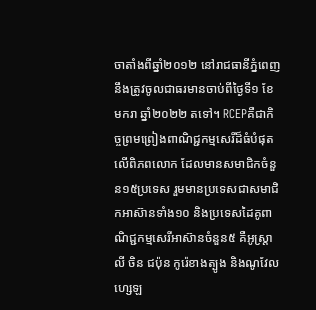ចាតាំងពីឆ្នាំ២០១២ នៅរាជធានីភ្នំពេញ នឹងត្រូវចូលជាធរមានចាប់ពីថ្ងៃទី១ ខែមករា ឆ្នាំ២០២២ តទៅ។ RCEPគឺជាកិច្ចព្រមព្រៀងពាណិជ្ជកម្មសេរីដ៏ធំបំផុតលើពិភពលោក ដែលមានសមាជិកចំនួន១៥ប្រទេស រួមមានប្រទេសជាសមាជិកអាស៊ានទាំង១០ និងប្រទេសដៃគូពាណិជ្ជកម្មសេរីអាស៊ានចំនួន៥ គឺអូស្ត្រាលី ចិន ជប៉ុន កូរ៉េខាងត្បូង និងណូវែលហ្សេឡ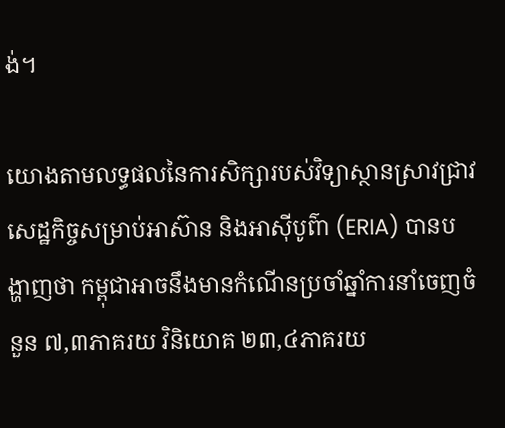ង់។

យោងតាមលទ្ធផលនៃការសិក្សារបស់វិទ្យាស្ថានស្រាវជ្រាវសេដ្ឋកិច្ចសម្រាប់អាស៊ាន និងអាស៊ីបូព៌ា (ERIA) បានបង្ហាញថា កម្ពុជាអាចនឹងមានកំណើនប្រចាំឆ្នាំការនាំចេញចំនួន ៧,៣ភាគរយ វិនិយោគ ២៣,៤ភាគរយ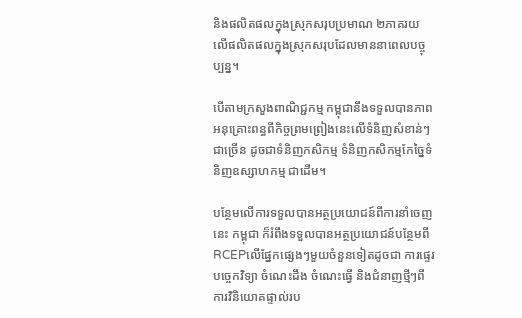និងផលិតផលក្នុងស្រុកសរុបប្រមាណ ២ភាគរយ លើផលិតផលក្នុងស្រុកសរុបដែលមាននាពេលបច្ចុប្បន្ន។

បើតាមក្រសួងពាណិជ្ជកម្ម កម្ពុជានឹងទទួលបានភាពអនុគ្រោះពន្ធពីកិច្ចព្រមព្រៀងនេះលើទំនិញសំខាន់ៗជាច្រើន ដូចជាទំនិញកសិកម្ម ទំនិញកសិកម្មកែច្នៃទំនិញឧស្សាហកម្ម ជាដើម។

បន្ថែមលើការទទួលបានអត្ថប្រយោជន៍ពីការនាំចេញនេះ កម្ពុជា ក៏រំពឹងទទួលបានអត្ថប្រយោជន៍បន្ថែមពី RCEPលើផ្នែកផ្សេងៗមួយចំនួនទៀតដូចជា ការផ្ទេរបច្ចេកវិទ្យា ចំណេះដឹង ចំណេះធ្វើ និងជំនាញថ្មីៗពីការវិនិយោគផ្ទាល់រប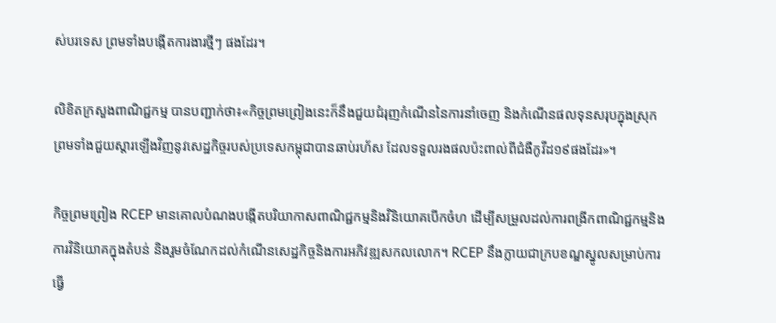ស់បរទេស ព្រមទាំងបង្កើតការងារថ្មីៗ ផងដែរ។

លិខិតក្រសួងពាណិជ្ជកម្ម បានបញ្ជាក់ថា៖«កិច្ចព្រមព្រៀងនេះក៏នឹងជួយជំរុញកំណើននៃការនាំចេញ និងកំណើនផលទុនសរុបក្នុងស្រុក ព្រមទាំងជួយស្តារឡើងវិញនូវសេដ្ឋកិច្ចរបស់ប្រទេសកម្ពុជាបានឆាប់រហ័ស ដែលទទួលរងផលប៉ះពាល់ពីជំងឺកូវីដ១៩ផងដែរ»។

កិច្ចព្រមព្រៀង RCEP មានគោលបំណងបង្កើតបរិយាកាសពាណិជ្ជកម្មនិងវិនិយោគបើកចំហ ដើម្បីសម្រួលដល់ការពង្រីកពាណិជ្ជកម្មនិងការវិនិយោគក្នុងតំបន់ និងរួមចំណែកដល់កំណើនសេដ្ឋកិច្ចនិងការអភិវឌ្ឍសកលលោក។ RCEP នឹងក្លាយជាក្របខណ្ឌស្នូលសម្រាប់ការធ្វើ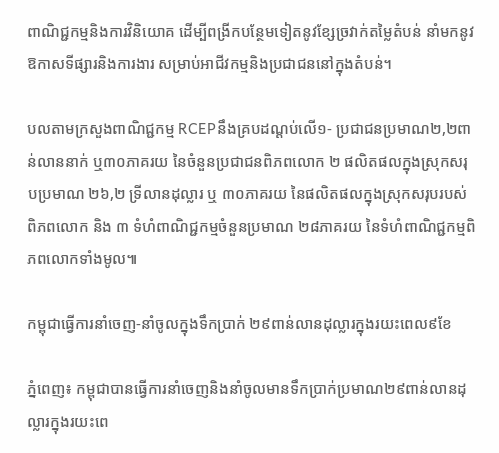ពាណិជ្ជកម្មនិងការវិនិយោគ ដើម្បីពង្រីកបន្ថែមទៀតនូវខ្សែច្រវាក់តម្លៃតំបន់ នាំមកនូវឱកាសទីផ្សារនិងការងារ សម្រាប់អាជីវកម្មនិងប្រជាជននៅក្នុងតំបន់។

បលតាមក្រសួងពាណិជ្ជកម្ម RCEPនឹងគ្របដណ្តប់លើ១- ប្រជាជនប្រមាណ២,២ពាន់លាននាក់ ឬ៣០ភាគរយ នៃចំនួនប្រជាជនពិភពលោក ២ ផលិតផលក្នុងស្រុកសរុបប្រមាណ ២៦,២ ទ្រីលានដុល្លារ ឬ ៣០ភាគរយ នៃផលិតផលក្នុងស្រុកសរុបរបស់ពិភពលោក និង ៣ ទំហំពាណិជ្ជកម្មចំនួនប្រមាណ ២៨ភាគរយ នៃទំហំពាណិជ្ជកម្មពិភពលោកទាំងមូល៕

កម្ពុជាធ្វើការនាំចេញ-នាំចូលក្នុងទឹកប្រាក់ ២៩ពាន់លានដុល្លារក្នុងរយះពេល៩ខែ

ភ្នំពេញ៖ កម្ពុជាបានធ្វើការនាំចេញនិងនាំចូលមានទឹកប្រាក់ប្រមាណ២៩ពាន់លានដុល្លារក្នុងរយះពេ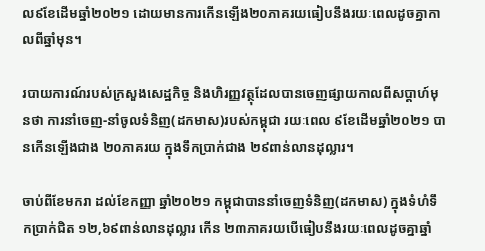ល៩ខែដើមឆ្នាំ២០២១ ដោយមានការកើនឡើង២០ភាគរយធៀបនឹងរយៈពេលដូចគ្នាកាលពីឆ្នាំមុន។

របាយការណ៍របស់ក្រសួងសេដ្ឋកិច្ច និងហិរញ្ញវត្ថុដែលបានចេញផ្សាយកាលពីសប្តាហ៍មុនថា ការនាំចេញ-នាំចូលទំនិញ(ដកមាស)របស់កម្ពុជា រយៈពេល ៩ខែដើមឆ្នាំ២០២១ បានកើនឡើងជាង ២០ភាគរយ ក្នុងទឹកប្រាក់ជាង ២៩ពាន់លានដុល្លារ។

ចាប់ពីខែមករា ដល់ខែកញ្ញា ឆ្នាំ២០២១ កម្ពុជាបាននាំចេញទំនិញ(ដកមាស) ក្នុងទំហំទឹកប្រាក់ជិត ១២,៦៩ពាន់លានដុល្លារ កើន ២៣ភាគរយបើធៀបនឹងរយៈពេលដូចគ្នាឆ្នាំ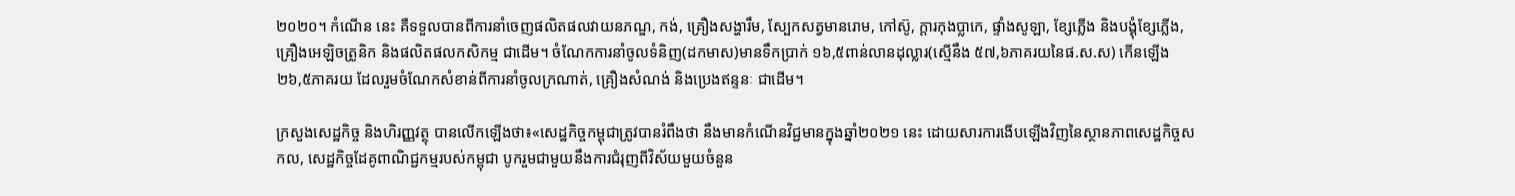២០២០។ កំណើន នេះ គឺទទួលបានពីការនាំចេញផលិតផលវាយនភណ្ឌ, កង់, គ្រឿងសង្ហារឹម, ស្បែកសត្វមានរោម, កៅស៊ូ, ក្តារកុងប្លាកេ, ផ្ទាំងសូឡា, ខ្សែភ្លើង និងបង្គុំខ្សែភ្លើង, គ្រឿងអេឡិចត្រូនិក និងផលិតផលកសិកម្ម ជាដើម។ ចំណែកការនាំចូលទំនិញ(ដកមាស)មានទឹកប្រាក់ ១៦,៥ពាន់លានដុល្លារ(ស្មើនឹង ៥៧,៦ភាគរយនៃផ.ស.ស) កើនឡើង ២៦,៥ភាគរយ ដែលរួមចំណែកសំខាន់ពីការនាំចូលក្រណាត់, គ្រឿងសំណង់ និងប្រេងឥន្ទនៈ ជាដើម។

ក្រសួងសេដ្ឋកិច្ច និងហិរញ្ញវត្ថុ បានលើកឡើងថា៖«សេដ្ឋកិច្ចកម្ពុជាត្រូវបានរំពឹងថា នឹងមានកំណើនវិជ្ជមានក្នុងឆ្នាំ២០២១ នេះ ដោយសារការងើបឡើងវិញនៃស្ថានភាពសេដ្ឋកិច្ចសកល, សេដ្ឋកិច្ចដែគូពាណិជ្ជកម្មរបស់កម្ពុជា បូករួមជាមួយនឹងការជំរុញពីវិស័យមួយចំនួន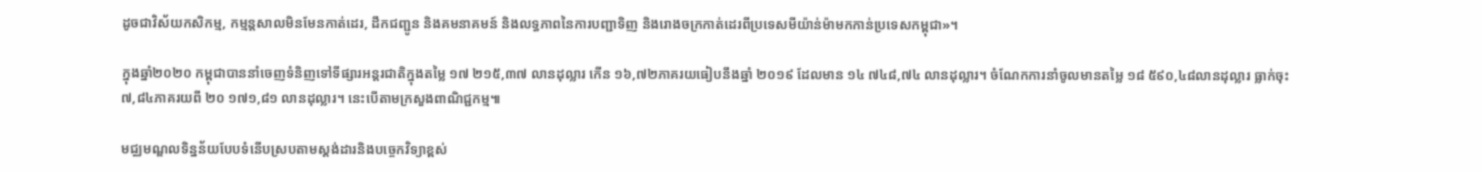ដូចជាវិស័យកសិកម្ម, កម្មន្តសាលមិនមែនកាត់ដេរ, ដឹកជញ្ជូន និងគមនាគមន៍ និងលទ្ធភាពនៃការបញ្ជាទិញ និងរោងចក្រកាត់ដេរពីប្រទេសមីយ៉ាន់ម៉ាមកកាន់ប្រទេសកម្ពុជា»។

ក្នុងឆ្នាំ២០២០ កម្ពុជាបាននាំចេញទំនិញទៅទីផ្សារអន្តរជាតិក្នុងតម្លៃ ១៧ ២១៥,៣៧ លានដុល្លារ កើន ១៦,៧២ភាគរយធៀបនឹងឆ្នាំ ២០១៩ ដែលមាន ១៤ ៧៤៨,៧៤ លានដុល្លារ។ ចំណែកការនាំចូលមានតម្លៃ ១៨ ៥៩០,៤៨លានដុល្លារ ធ្លាក់ចុះ ៧,៨៤ភាគរយពី ២០ ១៧១,៨១ លានដុល្លារ។ នេះបើតាមក្រសួងពាណិជ្ជកម្ម៕

មជ្ឈមណ្ឌលទិន្នន័យបែបទំនើបស្របតាមស្តង់ដារនិងបច្ចេកវិទ្យាខ្ពស់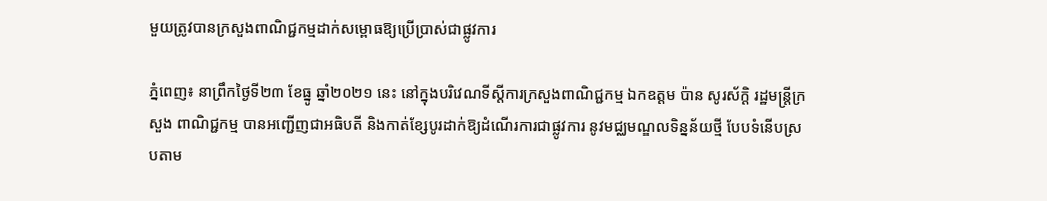មួយត្រូវបានក្រសួងពាណិជ្ជកម្មដាក់សម្ពោធឱ្យប្រើប្រាស់ជាផ្លូវការ

ភ្នំពេញ៖ នាព្រឹកថ្ងៃទី២៣ ខែធ្នូ ឆ្នាំ២០២១ នេះ នៅក្នុងបរិវេណទីស្តីការក្រសួងពាណិជ្ជកម្ម ឯកឧត្តម ប៉ាន សូរស័ក្ដិ រដ្ឋមន្ត្រីក្រសួង ពាណិជ្ជកម្ម បានអញ្ជើញជាអធិបតី និងកាត់ខ្សែបូរដាក់ឱ្យដំណើរការជាផ្លូវការ នូវមជ្ឈមណ្ឌលទិន្នន័យថ្មី បែបទំនើបស្របតាម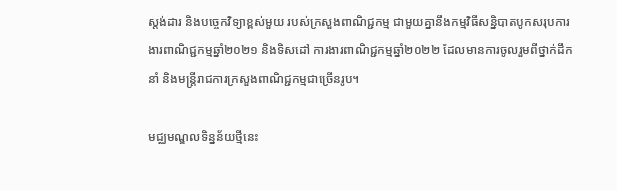ស្តង់ដារ និងបច្ចេកវិទ្យាខ្ពស់មួយ របស់ក្រសួងពាណិជ្ជកម្ម ជាមួយគ្នានឹងកម្មវិធីសន្និបាតបូកសរុបការងារពាណិជ្ជកម្មឆ្នាំ២០២១ និងទិសដៅ ការងារពាណិជ្ជកម្មឆ្នាំ២០២២ ដែលមានការចូលរួមពីថ្នាក់ដឹកនាំ និងមន្ត្រីរាជការក្រសួងពាណិជ្ជកម្មជាច្រើនរូប។

មជ្ឈមណ្ឌលទិន្នន័យថ្មីនេះ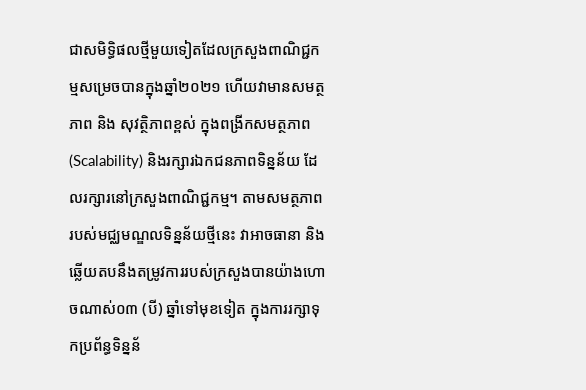ជាសមិទ្ធិផលថ្មីមួយទៀតដែលក្រសួងពាណិជ្ជកម្មសម្រេចបានក្នុងឆ្នាំ២០២១ ហើយវាមានសមត្ថភាព និង សុវត្ថិភាពខ្ពស់ ក្នុងពង្រីកសមត្ថភាព (Scalability) និងរក្សារឯកជនភាពទិន្នន័យ ដែលរក្សារនៅក្រសួងពាណិជ្ជកម្ម។ តាមសមត្ថភាព របស់មជ្ឈមណ្ឌលទិន្នន័យថ្មីនេះ វាអាចធានា និងឆ្លើយតបនឹងតម្រូវការរបស់ក្រសួងបានយ៉ាងហោចណាស់០៣ (បី) ឆ្នាំទៅមុខទៀត ក្នុងការរក្សាទុកប្រព័ន្ធទិន្នន័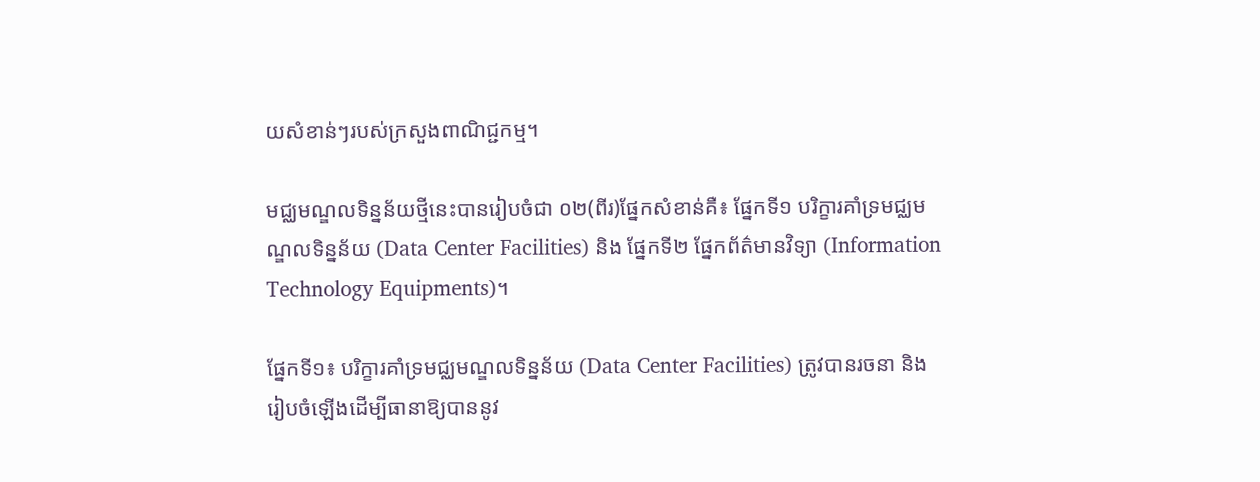យសំខាន់ៗរបស់ក្រសួងពាណិជ្ជកម្ម។

មជ្ឈមណ្ឌលទិន្នន័យថ្មីនេះបានរៀបចំជា ០២(ពីរ)ផ្នែកសំខាន់គឺ៖ ផ្នែកទី១ បរិក្ខារគាំទ្រមជ្ឈមណ្ឌលទិន្នន័យ (Data Center Facilities) និង ផ្នែកទី២ ផ្នែកព័ត៌មានវិទ្យា (Information Technology Equipments)។

ផ្នែកទី១៖ បរិក្ខារគាំទ្រមជ្ឈមណ្ឌលទិន្នន័យ (Data Center Facilities) ត្រូវបានរចនា និងរៀបចំឡើងដើម្បីធានាឱ្យបាននូវ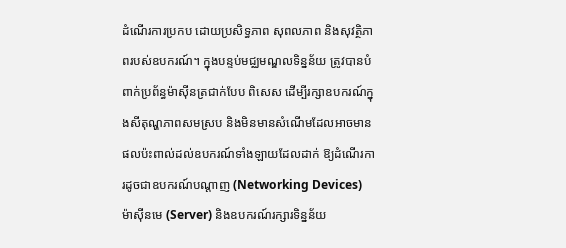ដំណើរការប្រកប ដោយប្រសិទ្ធភាព សុពលភាព និងសុវត្ថិភាពរបស់ឧបករណ៍។ ក្នុងបន្ទប់មជ្ឈមណ្ឌលទិន្នន័យ ត្រូវបានបំពាក់ប្រព័ន្ធម៉ាស៊ីនត្រជាក់បែប ពិសេស ដើម្បីរក្សាឧបករណ៍ក្នុងសីតុណ្ហភាពសមស្រប និងមិនមានសំណើមដែលអាចមានផលប៉ះពាល់ដល់ឧបករណ៍ទាំងឡាយដែលដាក់ ឱ្យដំណើរការដូចជាឧបករណ៍បណ្តាញ (Networking Devices) ម៉ាស៊ីនមេ (Server) និងឧបករណ៍រក្សារទិន្នន័យ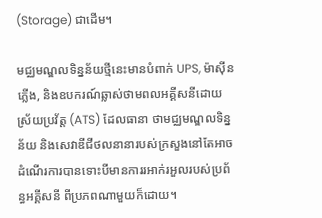(Storage) ជាដើម។

មជ្ឈមណ្ឌលទិន្នន័យថ្មីនេះមានបំពាក់ UPS, ម៉ាស៊ីនភ្លើង, និងឧបករណ៍ឆ្លាស់ថាមពលអគ្គីសនីដោយស្រ័យប្រវ័ត្ត (ATS) ដែលធានា ថាមជ្ឈមណ្ឌលទិន្នន័យ និងសេវាឌីជីថលនានារបស់ក្រសួងនៅតែអាចដំណើរការបានទោះបីមានការរអាក់រអួលរបស់ប្រព័ន្ធអគ្គីសនី ពីប្រភពណាមួយក៏ដោយ។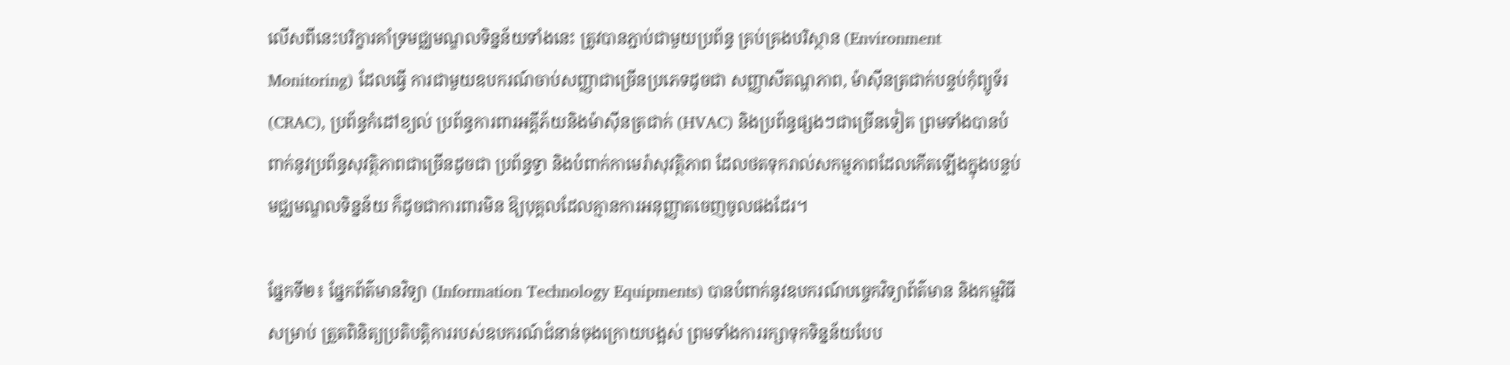លើសពីនេះបរិក្ខារគាំទ្រមជ្ឈមណ្ឌលទិន្នន័យទាំងនេះ ត្រូវបានភ្ជាប់ជាមួយប្រព័ន្ធ គ្រប់គ្រងបរិស្ថាន (Environment Monitoring) ដែលធ្វើ ការជាមួយឧបករណ៍ចាប់សញ្ញាជាច្រើនប្រភេទដូចជា សញ្ញាសីតណ្ហភាព, ម៉ាស៊ីនត្រជាក់បន្ទប់កុំព្យូទ័រ (CRAC), ប្រព័ន្ធកំដៅខ្យល់ ប្រព័ន្ធការពារអគ្គីភ័យនិងម៉ាស៊ីនត្រជាក់ (HVAC) និងប្រព័ន្ធផ្សងៗជាច្រើនទៀត ព្រមទាំងបានបំពាក់នូវប្រព័ន្ធសុវត្ថិភាពជាច្រើនដូចជា ប្រព័ន្ធទ្វា និងបំពាក់កាមេរ៉ាសុវត្ថិភាព ដែលថតទុករាល់សកម្មភាពដែលកើតឡើងក្នុងបន្ទប់មជ្ឈមណ្ឌលទិន្នន័យ ក៏ដូចជាការពារមិន ឱ្យបុគ្គលដែលគ្មានការអនុញ្ញាតចេញចូលផងដែរ។

ផ្នែកទី២៖ ផ្នែកព័ត៌មានវិទ្យា (Information Technology Equipments) បានបំពាក់នូវឧបករណ៍បច្ចេកវិទ្យាព័ត៌មាន និងកម្មវិធីសម្រាប់ ត្រួតពិនិត្យប្រតិបត្តិការរបស់ឧបករណ៍ជំនាន់ចុងក្រោយបង្អស់ ព្រមទាំងការរក្សាទុកទិន្នន័យបែប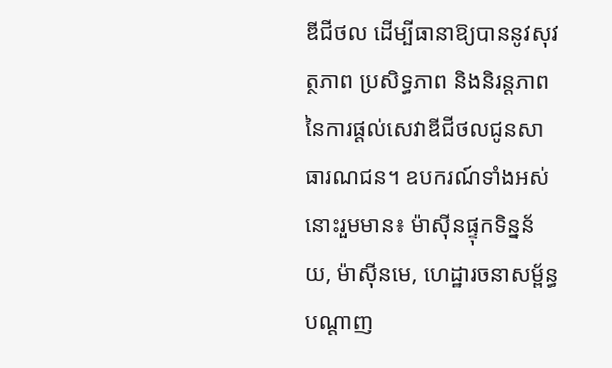ឌីជីថល ដើម្បីធានាឱ្យបាននូវសុវត្ថភាព ប្រសិទ្ធភាព និងនិរន្តភាពនៃការផ្តល់សេវាឌីជីថលជូនសាធារណជន។ ឧបករណ៍ទាំងអស់នោះរួមមាន៖ ម៉ាស៊ីនផ្ទុកទិន្នន័យ, ម៉ាស៊ីនមេ, ហេដ្ឋារចនាសម្ព័ន្ធបណ្តាញ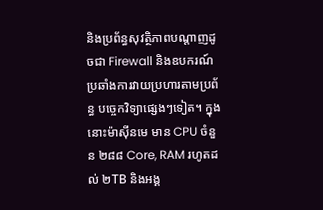និងប្រព័ន្ធសុវត្ថិភាពបណ្តាញដូចជា Firewall និងឧបករណ៍ប្រឆាំងការវាយប្រហារតាមប្រព័ន្ធ បច្ចេកវិទ្យាផ្សេងៗទៀត។ ក្នុងនោះម៉ាស៊ីនមេ មាន CPU ចំនួន ២៨៨ Core, RAM រហូតដល់ ២TB និងអង្គ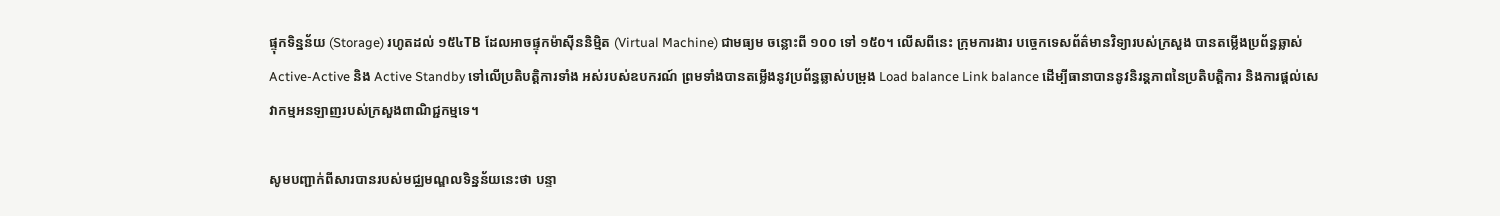ផ្ទុកទិន្នន័យ (Storage) រហូតដល់ ១៥៤TB ដែលអាចផ្ទុកម៉ាស៊ីននិម្មិត (Virtual Machine) ជាមធ្យម ចន្លោះពី ១០០ ទៅ ១៥០។ លើសពីនេះ ក្រុមការងារ បច្ចេកទេសព័ត៌មានវិទ្យារបស់ក្រសួង បានតម្លើងប្រព័ន្ធឆ្លាស់ Active-Active និង Active Standby ទៅលើប្រតិបត្តិការទាំង អស់របស់ឧបករណ៍ ព្រមទាំងបានតម្លើងនូវប្រព័ន្ធឆ្លាស់បម្រុង Load balance Link balance ដើម្បីធានាបាននូវនិរន្តភាពនៃប្រតិបត្តិការ និងការផ្តល់សេវាកម្មអនឡាញរបស់ក្រសួងពាណិជ្ជកម្មទេ។

សូមបញ្ជាក់ពីសារបានរបស់មជ្ឈមណ្ឌលទិន្នន័យនេះថា បន្ទា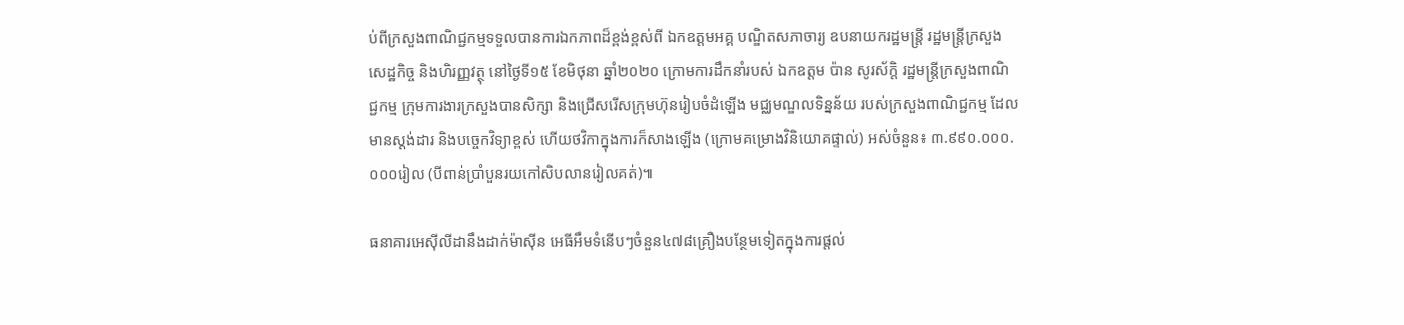ប់ពីក្រសួងពាណិជ្ជកម្មទទួលបានការឯកភាពដ៏ខ្ពង់ខ្ពស់ពី ឯកឧត្តមអគ្គ បណ្ឌិតសភាចារ្យ ឧបនាយករដ្ឋមន្ត្រី រដ្ឋមន្ត្រីក្រសួងសេដ្ឋកិច្ច និងហិរញ្ញវត្ថុ នៅថ្ងៃទី១៥ ខែមិថុនា ឆ្នាំ២០២០ ក្រោមការដឹកនាំរបស់ ឯកឧត្តម ប៉ាន សូរស័ក្ដិ រដ្ឋមន្ត្រីក្រសួងពាណិជ្ជកម្ម ក្រុមការងារក្រសួងបានសិក្សា និងជ្រើសរើសក្រុមហ៊ុនរៀបចំដំឡើង មជ្ឈមណ្ឌលទិន្នន័យ របស់ក្រសួងពាណិជ្ជកម្ម ដែលមានស្តង់ដារ និងបច្ចេកវិទ្យាខ្ពស់ ហើយថវិកាក្នុងការក៏សាងឡើង (ក្រោមគម្រោងវិនិយោគផ្ទាល់) អស់ចំនួន៖ ៣.៩៩០.០០០.០០០រៀល (បីពាន់ប្រាំបួនរយកៅសិបលានរៀលគត់)៕

ធនាគារអេស៊ីលីដានឹងដាក់ម៉ាស៊ីន អេធីអឹមទំនើបៗចំនួន៤៧៨គ្រឿងបន្ថែមទៀតក្នុងការផ្តល់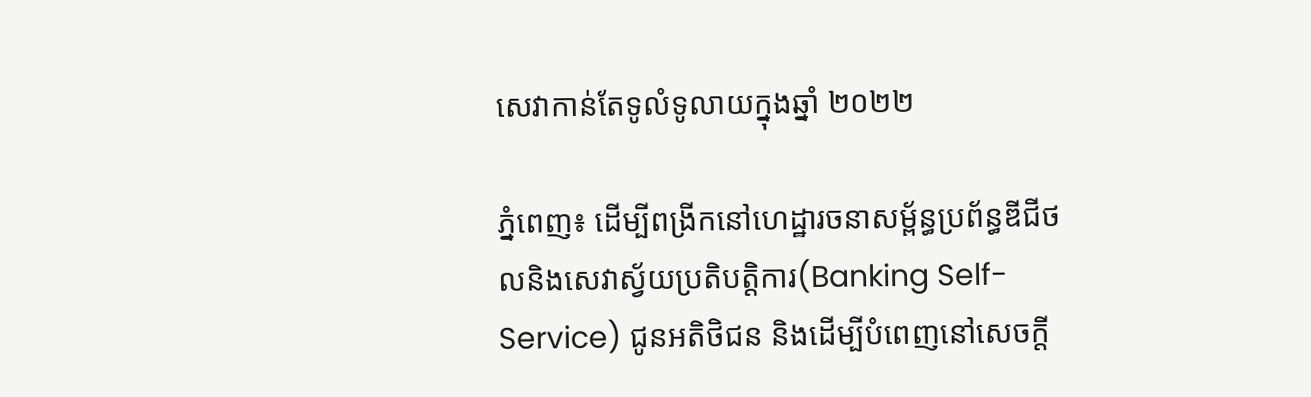សេវាកាន់តែទូលំទូលាយក្នុងឆ្នាំ ២០២២

ភ្នំពេញ៖ ដើម្បីពង្រីកនៅហេដ្ឋារចនាសម្ព័ន្ធប្រព័ន្ធឌីជីថលនិងសេវាស្វ័យប្រតិបត្តិការ(Banking Self-Service) ជូនអតិថិជន និងដើម្បីបំពេញនៅសេចក្តី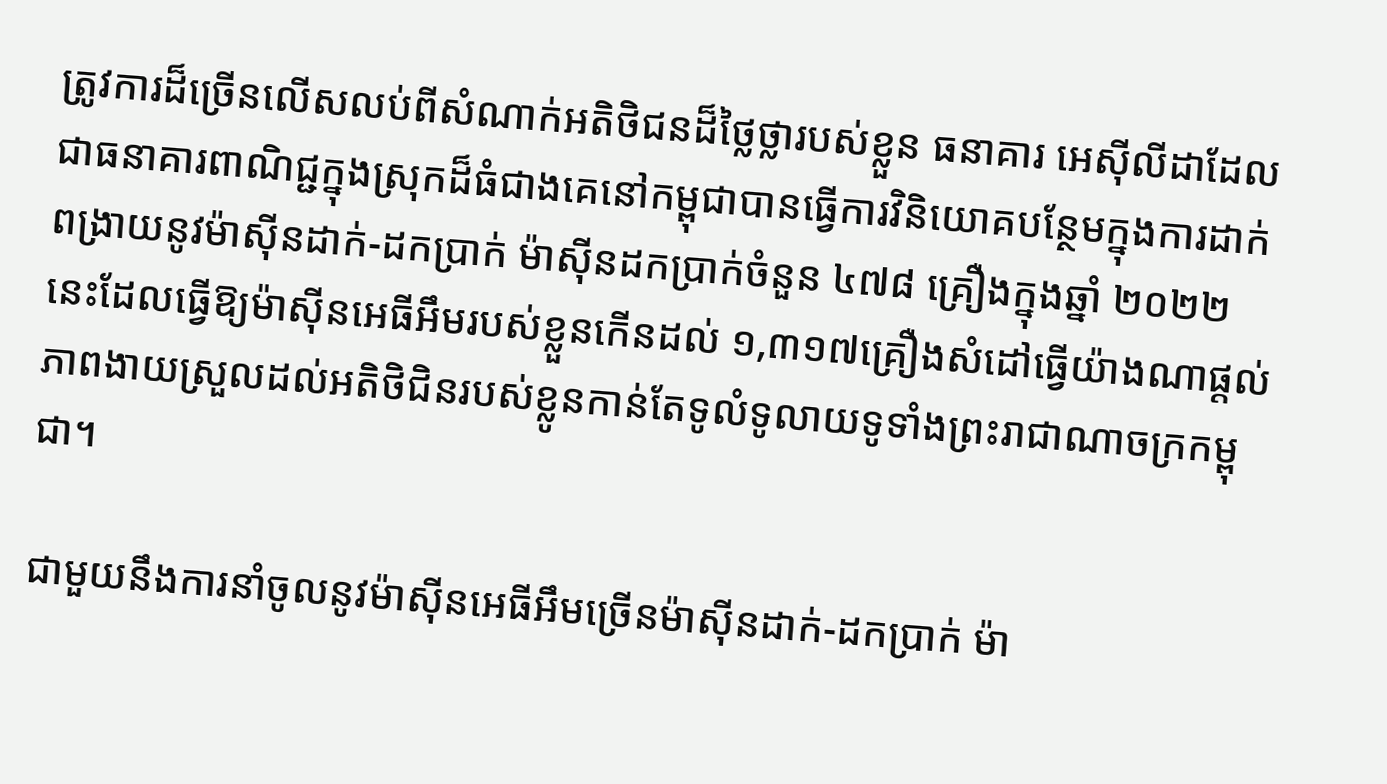ត្រូវការដ៏ច្រើនលើសលប់ពីសំណាក់អតិថិជនដ៏ថ្លៃថ្លារបស់ខ្លួន ធនាគារ អេស៊ីលីដាដែលជាធនាគារពាណិជ្ជក្នុងស្រុកដ៏ធំជាងគេនៅកម្ពុជាបានធ្វើការវិនិយោគបន្ថែមក្នុងការដាក់ពង្រាយនូវម៉ាស៊ីនដាក់-ដកប្រាក់ ម៉ាស៊ីនដកប្រាក់ចំនួន ៤៧៨ គ្រឿងក្នុងឆ្នាំ ២០២២ នេះដែលធ្វើឱ្យម៉ាស៊ីនអេធីអឹមរបស់ខ្លួនកើនដល់ ១,៣១៧គ្រឿងសំដៅធ្វើយ៉ាងណាផ្តល់ភាពងាយស្រួលដល់អតិថិជិនរបស់ខ្លូនកាន់តែទូលំទូលាយទូទាំងព្រះរាជាណាចក្រកម្ពុជា។

ជាមួយនឹងការនាំចូលនូវម៉ាស៊ីនអេធីអឹមច្រើនម៉ាស៊ីនដាក់-ដកប្រាក់ ម៉ា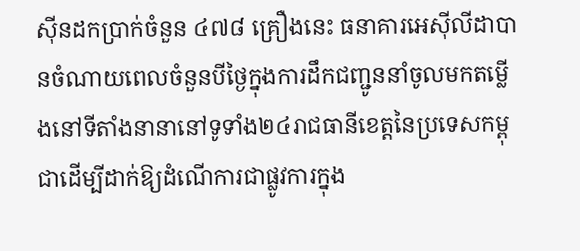ស៊ីនដកប្រាក់ចំនួន ៤៧៨ គ្រឿងនេះ ធនាគារអេស៊ីលីដាបានចំណាយពេលចំនួនបីថ្ងៃក្នុងការដឹកជញ្ជូននាំចូលមកតម្លើងនៅទីតាំងនានានៅទូទាំង២៤រាជធានីខេត្តនៃប្រទេសកម្ពុជាដើម្បីដាក់ឱ្យដំណើការជាផ្លូវការក្នុង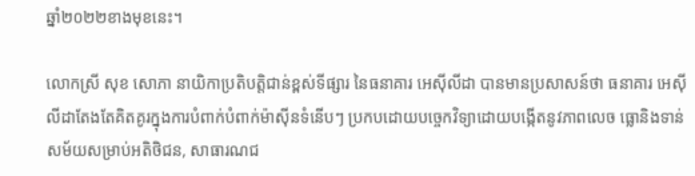ឆ្នាំ២០២២ខាងមុខនេះ។

លោកស្រី សុខ សោភា នាយិកាប្រតិបត្តិជាន់ខ្ពស់ទីផ្សារ នៃធនាគារ អេស៊ីលីដា បានមានប្រសាសន៍ថា ធនាគារ អេស៊ីលីដាតែងតែគិតគូរក្នុងការបំពាក់បំពាក់ម៉ាស៊ីនទំនើបៗ ប្រកបដោយបច្ចេកវិទ្យាដោយបង្កើតនូវភាពលេច ធ្លោនិងទាន់សម័យសម្រាប់អតិថិជន, សាធារណជ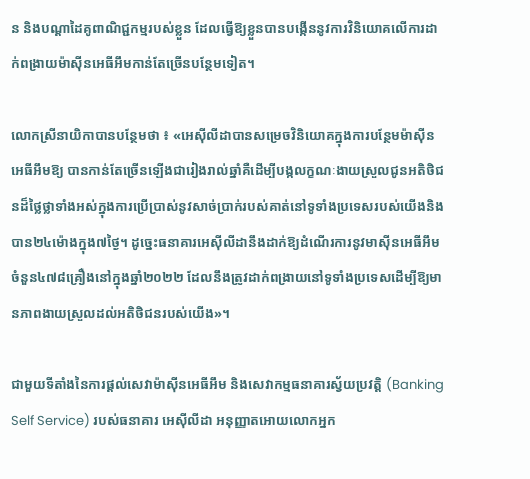ន និងបណ្តាដៃគូពាណិជ្ជកម្មរបស់ខ្លួន ដែលធ្វើឱ្យខ្លួនបានបង្កើននូវការវិនិយោគលើការដាក់ពង្រាយម៉ាស៊ីនអេធីអឹមកាន់តែច្រើនបន្ថែមទៀត។

លោកស្រីនាយិកាបានបន្ថែមថា ៖ «អេស៊ីលីដាបានសម្រេចវិនិយោគក្នុងការបន្ថែមម៉ាស៊ីនអេធីអឹមឱ្យ បានកាន់តែច្រើនឡើងជារៀងរាល់ឆ្នាំគឺដើម្បីបង្កលក្ខណៈងាយស្រួលជូនអតិថិជនដ៏ថ្លៃថ្លាទាំងអស់ក្នុងការប្រើប្រាស់នូវសាច់ប្រាក់របស់គាត់នៅទូទាំងប្រទេសរបស់យើងនិងបាន២៤ម៉ោងក្នុង៧ថ្ងៃ។ ដូច្នេះធនាគារអេស៊ីលីដានឹងដាក់ឱ្យដំណើរការនូវមាស៊ីនអេធីអឹមចំនួន៤៧៨គ្រឿងនៅក្នុងឆ្នាំ២០២២ ដែលនឹងត្រូវដាក់ពង្រាយនៅទូទាំងប្រទេសដើម្បីឱ្យមានភាពងាយស្រួលដល់អតិថិជនរបស់យើង»។

ជាមួយទីតាំងនៃការផ្តល់សេវាម៉ាស៊ីនអេធីអឹម និងសេវាកម្មធនាគារស្វ័យប្រវត្តិ (Banking Self Service) របស់ធនាគារ អេស៊ីលីដា អនុញ្ញាតអោយលោកអ្នក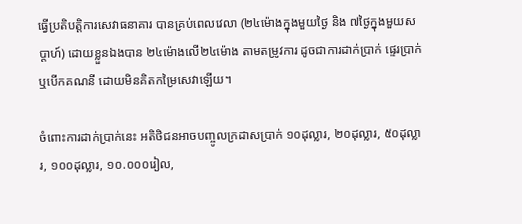ធ្វើប្រតិបត្តិការសេវាធនាគារ បានគ្រប់ពេលវេលា (២៤ម៉ោងក្នុងមួយថ្ងៃ និង ៧ថ្ងៃក្នុងមួយសប្តាហ៍) ដោយខ្លួនឯងបាន ២៤ម៉ោងលើ២៤ម៉ោង តាមតម្រូវការ ដូចជាការដាក់ប្រាក់ ផ្ទេរប្រាក់ ឬបើកគណនី ដោយមិនគិតកម្រៃសេវាឡើយ។

ចំពោះការដាក់ប្រាក់នេះ អតិថិជនអាចបញ្ចូលក្រដាសប្រាក់ ១០ដុល្លារ, ២០ដុល្លារ, ៥០ដុល្លារ, ១០០ដុល្លារ, ១០.០០០រៀល,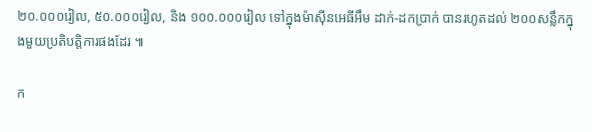២០.០០០រៀល, ៥០.០០០រៀល, និង ១០០.០០០រៀល ទៅក្នុងម៉ាស៊ីនអេធីអឹម ដាក់-ដកប្រាក់ បានរហូតដល់ ២០០សន្លឹកក្នុងមួយប្រតិបត្តិការផងដែរ ៕

ក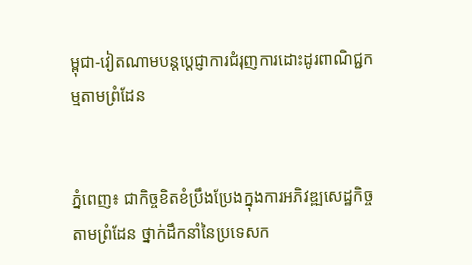ម្ពុជា-វៀតណាមបន្តប្តេជ្ញាការជំរុញការដោះដូរពាណិជ្ជកម្មតាមព្រំដែន


ភ្នំពេញ៖ ជាកិច្ចខិតខំប្រឹងប្រែងក្នុងការអភិវឌ្ឍសេដ្ឋកិច្ចតាមព្រំដែន ថ្នាក់ដឹកនាំនៃប្រទេសក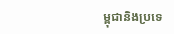ម្ពុជានិងប្រទេ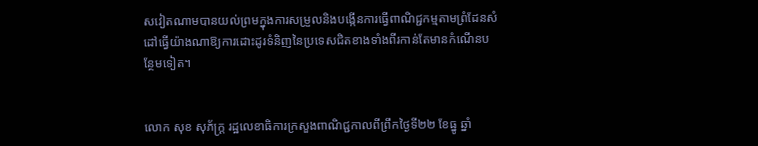សវៀតណាមបានយល់ព្រមក្នុងការសម្រួលនិងបង្កើនការធ្វើពាណិជ្ជកម្មតាមព្រំដែនសំដៅធ្វើយ៉ាងណាឱ្យការដោះដូរទំនិញនៃប្រទេសជិតខាងទាំងពីរកាន់តែមានកំណើនបន្ថែមទៀត។


លោក សុខ សុភ័ក្ត្រ រដ្ឋលេខាធិការក្រសួងពាណិជ្ជកាលពីព្រឹកថ្ងៃទី២២ ខែធ្នូ ឆ្នាំ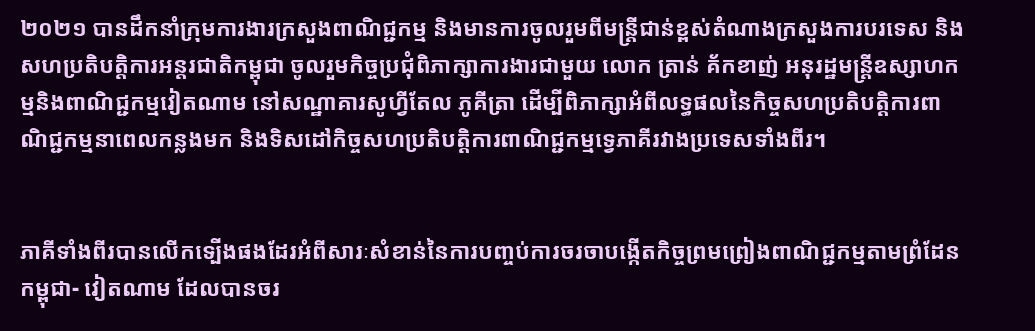២០២១ បានដឹកនាំក្រុមការងារក្រសួងពាណិជ្ជកម្ម និងមានការចូលរួមពីមន្ត្រីជាន់ខ្ពស់តំណាងក្រសួងការបរទេស និងសហប្រតិបតិ្តការអន្តរជាតិកម្ពុជា ចូលរួមកិច្ចប្រជុំពិភាក្សាការងារជាមួយ លោក ត្រាន់ គ័កខាញ់ អនុរដ្ឋមន្ត្រីឧស្សាហកម្មនិងពាណិជ្ជកម្មវៀតណាម នៅសណ្ឋាគារសូហ្វីតែល ភូគីត្រា ដើម្បីពិភាក្សាអំពីលទ្ធផលនៃកិច្ចសហប្រតិបត្តិការពាណិជ្ជកម្មនាពេលកន្លងមក និងទិសដៅកិច្ចសហប្រតិបត្តិការពាណិជ្ជកម្មទ្វេភាគីរវាងប្រទេសទាំងពីរ។


ភាគីទាំងពីរបានលើកទ្បើងផងដែរអំពីសារៈសំខាន់នៃការបញ្ចប់ការចរចាបង្កើតកិច្ចព្រមព្រៀងពាណិជ្ជកម្មតាមព្រំដែនកម្ពុជា- វៀតណាម ដែលបានចរ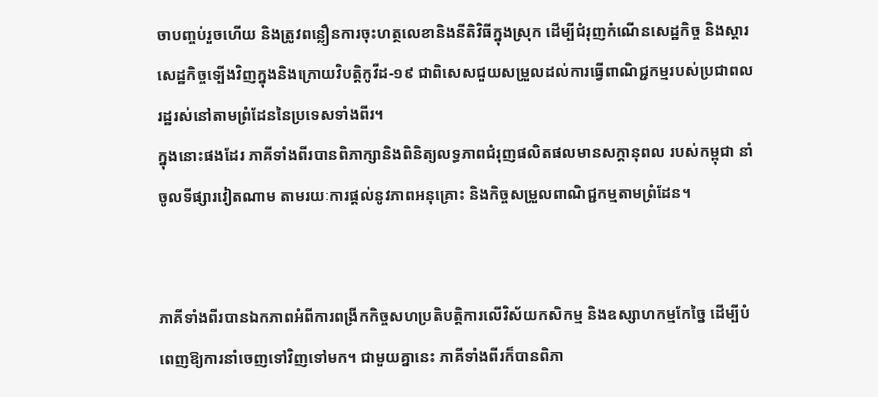ចាបញ្ចប់រួចហើយ និងត្រូវពន្លឿនការចុះហត្ថលេខានិងនីតិវិធីក្នុងស្រុក ដើម្បីជំរុញកំណើនសេដ្ឋកិច្ច និងស្តារសេដ្ឋកិច្ចទ្បើងវិញក្នុងនិងក្រោយវិបត្តិកូវីដ-១៩ ជាពិសេសជួយសម្រួលដល់ការធ្វើពាណិជ្ជកម្មរបស់ប្រជាពលរដ្ឋរស់នៅតាមព្រំដែននៃប្រទេសទាំងពីរ។
ក្នុងនោះផងដែរ ភាគីទាំងពីរបានពិភាក្សានិងពិនិត្យលទ្ធភាពជំរុញផលិតផលមានសក្តានុពល របស់កម្ពុជា នាំចូលទីផ្សារវៀតណាម តាមរយៈការផ្តល់នូវភាពអនុគ្រោះ និងកិច្ចសម្រួលពាណិជ្ជកម្មតាមព្រំដែន។


ភាគីទាំងពីរបានឯកភាពអំពីការពង្រីកកិច្ចសហប្រតិបត្តិការលើវិស័យកសិកម្ម និងឧស្សាហកម្មកែច្នៃ ដើម្បីបំពេញឱ្យការនាំចេញទៅវិញទៅមក។ ជាមួយគ្នានេះ ភាគីទាំងពីរក៏បានពិភា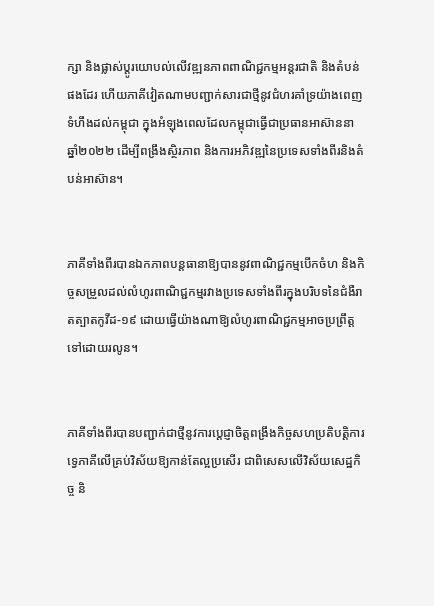ក្សា និងផ្លាស់ប្តូរយោបល់លើវឌ្ឍនភាពពាណិជ្ជកម្មអន្តរជាតិ និងតំបន់ផងដែរ ហើយភាគីវៀតណាមបញ្ជាក់សារជាថ្មីនូវជំហរគាំទ្រយ៉ាងពេញទំហឹងដល់កម្ពុជា ក្នុងអំឡុងពេលដែលកម្ពុជាធ្វើជាប្រធានអាស៊ាននាឆ្នាំ២០២២ ដើម្បីពង្រឹងស្ថិរភាព និងការអភិវឌ្ឍនៃប្រទេសទាំងពីរនិងតំបន់អាស៊ាន។


ភាគីទាំងពីរបានឯកភាពបន្តធានាឱ្យបាននូវពាណិជ្ជកម្មបើកចំហ និងកិច្ចសម្រួលដល់លំហូរពាណិជ្ជកម្មរវាងប្រទេសទាំងពីរក្នុងបរិបទនៃជំងឺរាតត្បាតកូវីដ-១៩ ដោយធ្វើយ៉ាងណាឱ្យលំហូរពាណិជ្ជកម្មអាចប្រព្រឹត្តទៅដោយរលូន។


ភាគីទាំងពីរបានបញ្ជាក់ជាថ្មីនូវការប្តេជ្ញាចិត្តពង្រឹងកិច្ចសហប្រតិបត្តិការទ្វេភាគីលើគ្រប់វិស័យឱ្យកាន់តែល្អប្រសើរ ជាពិសេសលើវិស័យសេដ្ឋកិច្ច និ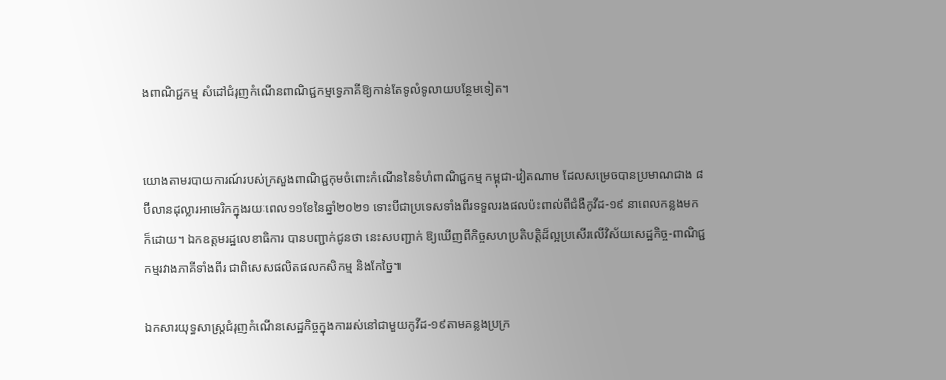ងពាណិជ្ជកម្ម សំដៅជំរុញកំណើនពាណិជ្ជកម្មទ្វេភាគីឱ្យកាន់តែទូលំទូលាយបន្ថែមទៀត។


យោងតាមរបាយការណ៍របស់ក្រសួងពាណិជ្ជកុមចំពោះកំណើននៃទំហំពាណិជ្ជកម្ម កម្ពុជា-វៀតណាម ដែលសម្រេចបានប្រមាណជាង ៨ប៊ីលានដុល្លារអាមេរិកក្នុងរយៈពេល១១ខែនៃឆ្នាំ២០២១ ទោះបីជាប្រទេសទាំងពីរទទួលរងផលប៉ះពាល់ពីជំងឺកូវីដ-១៩ នាពេលកន្លងមកក៏ដោយ។ ឯកឧត្តមរដ្ឋលេខាធិការ បានបញ្ជាក់ជូនថា នេះសបញ្ជាក់ ឱ្យឃើញពីកិច្ចសហប្រតិបត្តិដ៏ល្អប្រសើរលើវិស័យសេដ្ឋកិច្ច-ពាណិជ្ជកម្មរវាងភាគីទាំងពីរ ជាពិសេសផលិតផលកសិកម្ម និងកែច្នៃ៕

ឯកសារយុទ្ធសាស្រ្តជំរុញកំណើនសេដ្ឋកិច្ចក្នុងការរស់នៅជាមួយកូវីដ-១៩តាមគន្លងប្រក្រ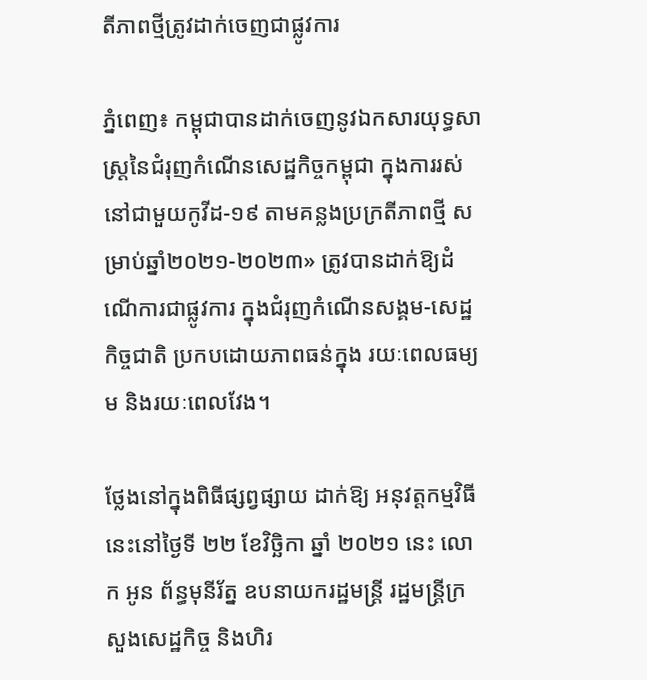តីភាពថ្មីត្រូវដាក់ចេញជាផ្លូវការ

ភ្នំពេញ៖ កម្ពុជាបានដាក់ចេញនូវឯកសារយុទ្ធសាស្រ្តនៃជំរុញកំណើនសេដ្ឋកិច្ចកម្ពុជា ក្នុងការរស់នៅជាមួយកូវីដ-១៩ តាមគន្លងប្រក្រតីភាពថ្មី សម្រាប់ឆ្នាំ២០២១-២០២៣» ត្រូវបានដាក់ឱ្យដំណើការជាផ្លូវការ ក្នុងជំរុញកំណើនសង្គម-សេដ្ឋកិច្ចជាតិ ប្រកបដោយភាពធន់ក្នុង រយៈពេលធម្យម និងរយៈពេលវែង។

ថ្លែងនៅក្នុងពិធីផ្សព្វផ្សាយ ដាក់ឱ្យ អនុវត្តកម្មវិធីនេះនៅថ្ងៃទី ២២ ខែវិច្ឆិកា ឆ្នាំ ២០២១ នេះ លោក អូន ព័ន្ធមុនីរ័ត្ន ឧបនាយករដ្ឋមន្ត្រី រដ្ឋមន្ត្រីក្រសួងសេដ្ឋកិច្ច និងហិរ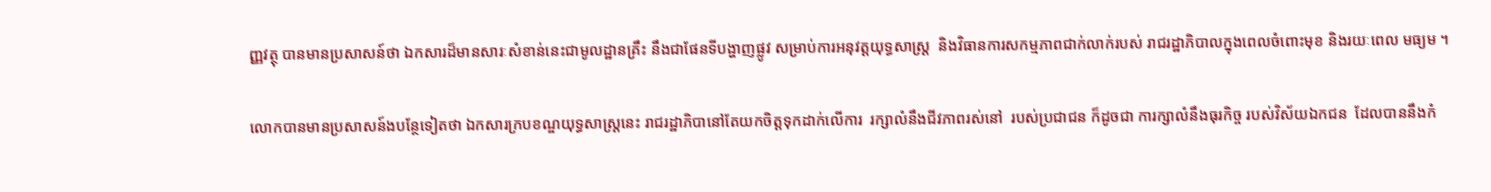ញ្ញវត្ថុ បានមានប្រសាសន៍ថា ឯកសារដ៏មានសារៈសំខាន់នេះជាមូលដ្ឋានគ្រឹះ នឹងជាផែនទីបង្ហាញផ្លូវ សម្រាប់ការអនុវត្តយុទ្ធសាស្ត្រ  និងវិធានការសកម្មភាពជាក់លាក់របស់ រាជរដ្ឋាភិបាលក្នុងពេលចំពោះមុខ និងរយៈពេល មធ្យម ។

លោកបានមានប្រសាសន៍ងបន្ថែទៀតថា ឯកសារក្របខណ្ឌយុទ្ធសាស្ត្រនេះ រាជរដ្ឋាភិបានៅតែយកចិត្តទុកដាក់លើការ  រក្សាលំនឹងជីវភាពរស់នៅ  របស់ប្រជាជន ក៏ដូចជា ការក្សាលំនឹងធុរកិច្ច របស់វិស័យឯកជន  ដែលបាននឹងកំ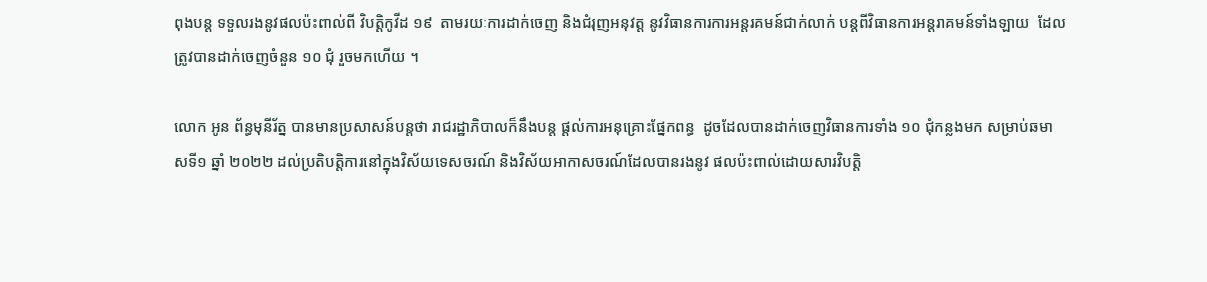ពុងបន្ត ទទួលរងនូវផលប៉ះពាល់ពី វិបត្តិកូវីដ ១៩  តាមរយៈការដាក់ចេញ និងជំរុញអនុវត្ត នូវវិធានការការអន្តរគមន៍ជាក់លាក់ បន្តពីវិធានការអន្តរាគមន៍ទាំងឡាយ  ដែលត្រូវបានដាក់ចេញចំនួន ១០ ជុំ រួចមកហើយ ។

លោក អូន ព័ន្ធមុនីរ័ត្ន បានមានប្រសាសន៍បន្តថា រាជរដ្ឋាភិបាលក៏នឹងបន្ត ផ្តល់ការអនុគ្រោះផ្នែកពន្ធ  ដូចដែលបានដាក់ចេញវិធានការទាំង ១០ ជុំកន្លងមក សម្រាប់ឆមាសទី១ ឆ្នាំ ២០២២ ដល់ប្រតិបត្តិការនៅក្នុងវិស័យទេសចរណ៍ និងវិស័យអាកាសចរណ៍ដែលបានរងនូវ ផលប៉ះពាល់ដោយសារវិបត្តិ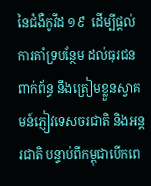នៃជំងឺកូវីដ ១៩  ដើម្បីផ្តល់ការគាំទ្របន្ថែម ដល់ធុរជនពាក់ព័ន្ធ នឹងត្រៀមខ្លួនស្វាគមន៍ភ្ញៀវទេសចរជាតិ និងអន្តរជាតិ បន្ទាប់ពីកម្ពុជាបើកពេ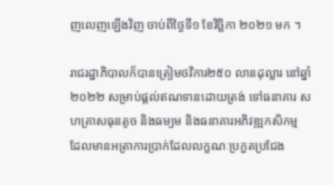ញលេញឡើងវិញ ចាប់ពីថ្ងៃទី១ ខែវិច្ឆិកា ២០២១ មក ។

រាជរដ្ឋាភិបាលក៏បានត្រៀមថវិការ២៥០ លានដុល្លារ នៅឆ្នាំ២០២២ សម្រាប់ផ្តល់ឥណទានដោយត្រង់ ទៅធនាគារ សហគ្រាសធុនតូច និងធម្យម និងធនាគារអភិវឌ្ឍកសិកម្ម ដែលមានអត្រាការប្រាក់ដែលលក្ខណៈប្រកួតប្រជែង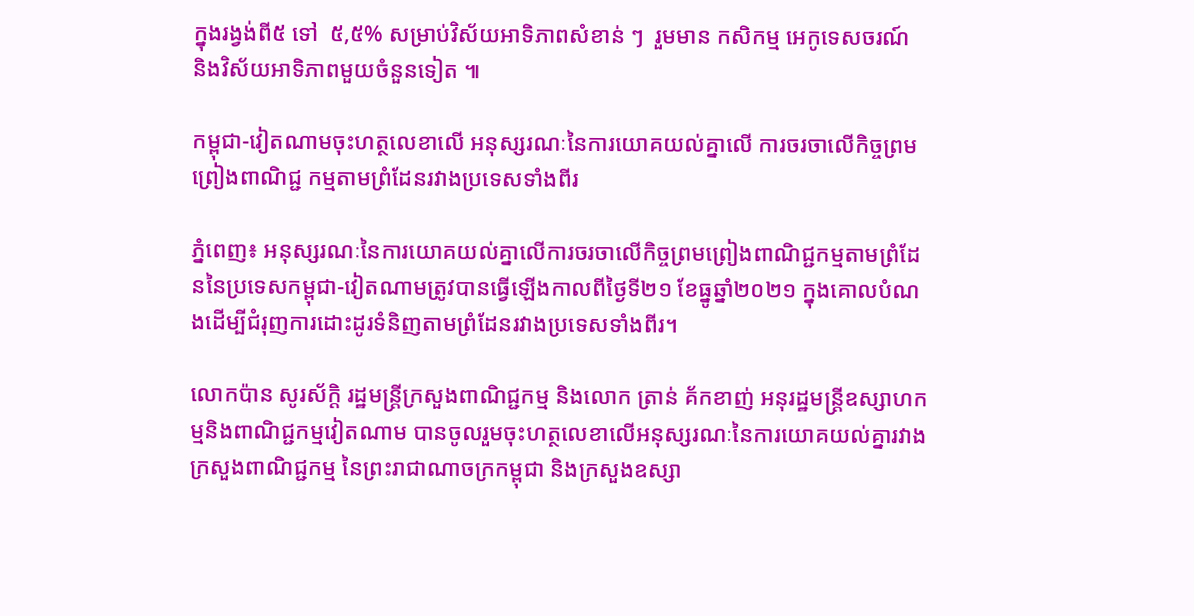ក្នុងរង្វង់ពី៥ ទៅ  ៥,៥% សម្រាប់វិស័យអាទិភាពសំខាន់ ៗ  រួមមាន កសិកម្ម អេកូទេសចរណ៍  និងវិស័យអាទិភាពមួយចំនួនទៀត ៕

កម្ពុជា-វៀតណាមចុះហត្ថលេខាលើ អនុស្សរណៈនៃការយោគយល់គ្នាលើ ការចរចាលើកិច្ចព្រមព្រៀងពាណិជ្ជ កម្មតាមព្រំដែនរវាងប្រទេសទាំងពីរ

ភ្នំពេញ៖ អនុស្សរណៈនៃការយោគយល់គ្នាលើការចរចាលើកិច្ចព្រមព្រៀងពាណិជ្ជកម្មតាមព្រំដែននៃប្រទេសកម្ពុជា-វៀតណាមត្រូវបានធ្វើឡើងកាលពីថ្ងៃទី២១ ខែធ្នូឆ្នាំ២០២១ ក្នុងគោលបំណងដើម្បីជំរុញការដោះដូរទំនិញតាមព្រំដែនរវាងប្រទេសទាំងពីរ។

លោកប៉ាន សូរស័ក្តិ រដ្ឋមន្ត្រីក្រសួងពាណិជ្ជកម្ម និងលោក ត្រាន់ គ័កខាញ់ អនុរដ្ឋមន្ត្រីឧស្សាហកម្មនិងពាណិជ្ជកម្មវៀតណាម បានចូលរួមចុះហត្ថលេខាលើអនុស្សរណៈនៃការយោគយល់គ្នារវាងក្រសួងពាណិជ្ជកម្ម នៃព្រះរាជាណាចក្រកម្ពុជា និងក្រសួងឧស្សា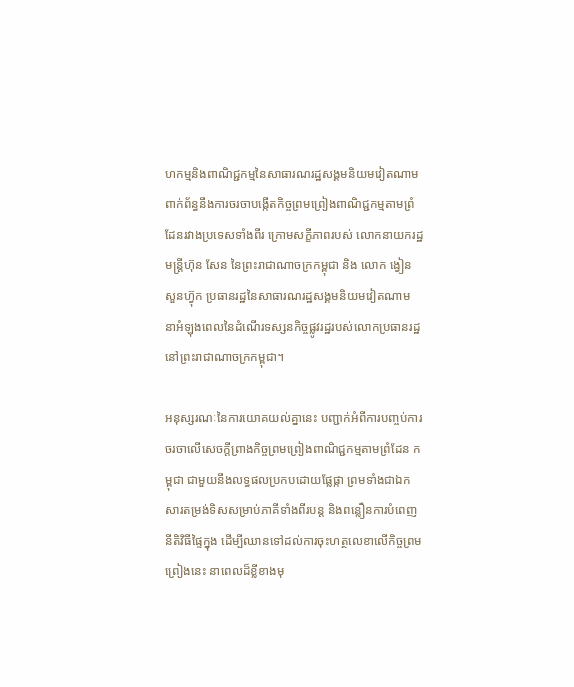ហកម្មនិងពាណិជ្ជកម្មនៃសាធារណរដ្ឋសង្គមនិយមវៀតណាម ពាក់ព័ន្ធនឹងការចរចាបង្កើតកិច្ចព្រមព្រៀងពាណិជ្ជកម្មតាមព្រំដែនរវាងប្រទេសទាំងពីរ ក្រោមសក្ខីភាពរបស់ លោកនាយករដ្ឋមន្ត្រីហ៊ុន សែន នៃព្រះរាជាណាចក្រកម្ពុជា និង លោក ង្វៀន សួនហ៊្វុក ប្រធានរដ្ឋនៃសាធារណរដ្ឋសង្គមនិយមវៀតណាម នាអំឡុងពេលនៃដំណើរទស្សនកិច្ចផ្លូវរដ្ឋរបស់លោកប្រធានរដ្ឋនៅព្រះរាជាណាចក្រកម្ពុជា។

អនុស្សរណៈនៃការយោគយល់គ្នានេះ បញ្ជាក់អំពីការបញ្ចប់ការចរចាលើសេចក្តីព្រាងកិច្ចព្រមព្រៀងពាណិជ្ជកម្មតាមព្រំដែន កម្ពុជា ជាមួយនឹងលទ្ធផលប្រកបដោយផ្លែផ្កា ព្រមទាំងជាឯកសារតម្រង់ទិសសម្រាប់ភាគីទាំងពីរបន្ត និងពន្លឿនការបំពេញនីតិវិធីផ្ទៃក្នុង ដើម្បីឈានទៅដល់ការចុះហត្ថលេខាលើកិច្ចព្រមព្រៀងនេះ នាពេលដ៏ខ្លីខាងមុ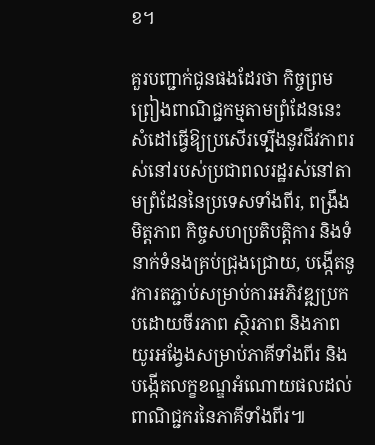ខ។

គួរបញ្ជាក់ជូនផងដែរថា កិច្ចព្រមព្រៀងពាណិជ្ជកម្មតាមព្រំដែននេះ សំដៅធ្វើឱ្យប្រសើរទ្បើងនូវជីវភាពរស់នៅរបស់ប្រជាពលរដ្ឋរស់នៅតាមព្រំដែននៃប្រទេសទាំងពីរ, ពង្រឹងមិត្តភាព កិច្ចសហប្រតិបត្តិការ និងទំនាក់ទំនងគ្រប់ជ្រុងជ្រោយ, បង្កើតនូវការតភ្ជាប់សម្រាប់ការអភិវឌ្ឍប្រកបដោយចីរភាព ស្ថិរភាព និងភាពយូរអង្វែងសម្រាប់ភាគីទាំងពីរ និងបង្កើតលក្ខខណ្ឌអំណោយផលដល់ពាណិជ្ជករនៃភាគីទាំងពីរ៕